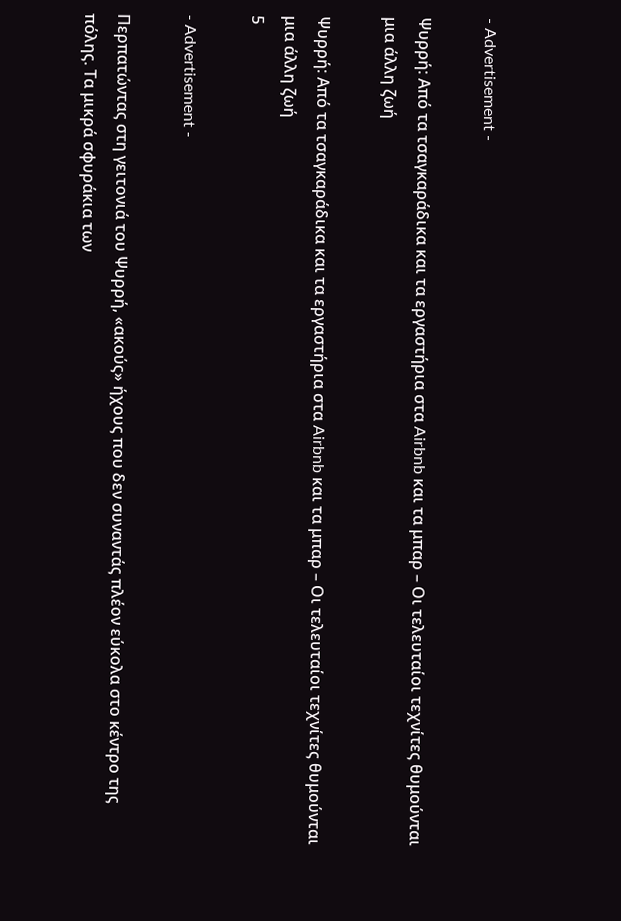- Advertisement -

Ψυρρή: Από τα τσαγκαράδικα και τα εργαστήρια στα Airbnb και τα μπαρ – Οι τελευταίοι τεχνίτες θυμούνται μια άλλη ζωή

Ψυρρή: Από τα τσαγκαράδικα και τα εργαστήρια στα Airbnb και τα μπαρ – Οι τελευταίοι τεχνίτες θυμούνται μια άλλη ζωή
5

- Advertisement -

Περπατώντας στη γειτονιά του Ψυρρή, «ακούς» ήχους που δεν συναντάς πλέον εύκολα στο κέντρο της πόλης. Τα μικρά σφυράκια των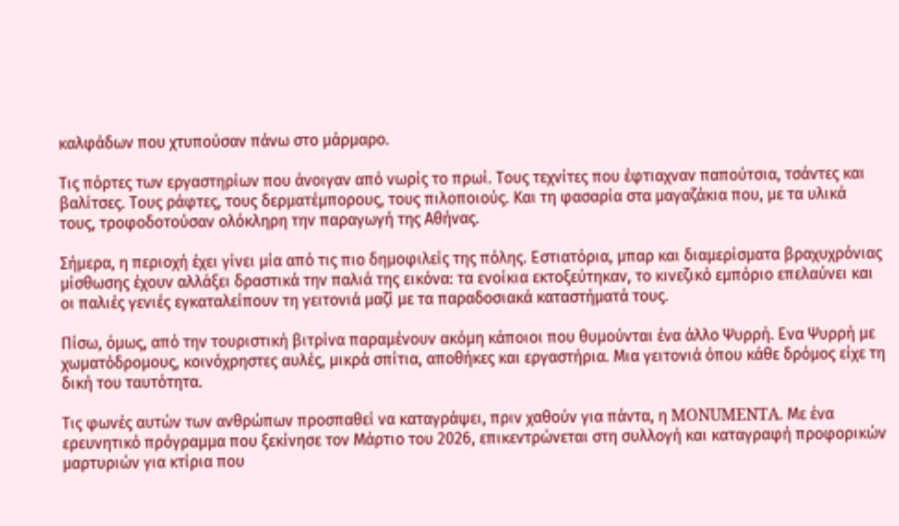καλφάδων που χτυπούσαν πάνω στο μάρμαρο.

Τις πόρτες των εργαστηρίων που άνοιγαν από νωρίς το πρωί. Τους τεχνίτες που έφτιαχναν παπούτσια, τσάντες και βαλίτσες. Τους ράφτες, τους δερματέμπορους, τους πιλοποιούς. Και τη φασαρία στα μαγαζάκια που, με τα υλικά τους, τροφοδοτούσαν ολόκληρη την παραγωγή της Αθήνας.

Σήμερα, η περιοχή έχει γίνει μία από τις πιο δημοφιλείς της πόλης. Εστιατόρια, μπαρ και διαμερίσματα βραχυχρόνιας μίσθωσης έχουν αλλάξει δραστικά την παλιά της εικόνα: τα ενοίκια εκτοξεύτηκαν, το κινεζικό εμπόριο επελαύνει και οι παλιές γενιές εγκαταλείπουν τη γειτονιά μαζί με τα παραδοσιακά καταστήματά τους.

Πίσω, όμως, από την τουριστική βιτρίνα παραμένουν ακόμη κάποιοι που θυμούνται ένα άλλο Ψυρρή. Ενα Ψυρρή με χωματόδρομους, κοινόχρηστες αυλές, μικρά σπίτια, αποθήκες και εργαστήρια. Μια γειτονιά όπου κάθε δρόμος είχε τη δική του ταυτότητα.

Τις φωνές αυτών των ανθρώπων προσπαθεί να καταγράψει, πριν χαθούν για πάντα, η MONUMENTA. Με ένα ερευνητικό πρόγραμμα που ξεκίνησε τον Μάρτιο του 2026, επικεντρώνεται στη συλλογή και καταγραφή προφορικών μαρτυριών για κτίρια που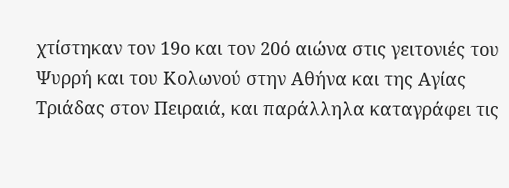χτίστηκαν τον 19ο και τον 20ό αιώνα στις γειτονιές του Ψυρρή και του Κολωνού στην Αθήνα και της Αγίας Τριάδας στον Πειραιά, και παράλληλα καταγράφει τις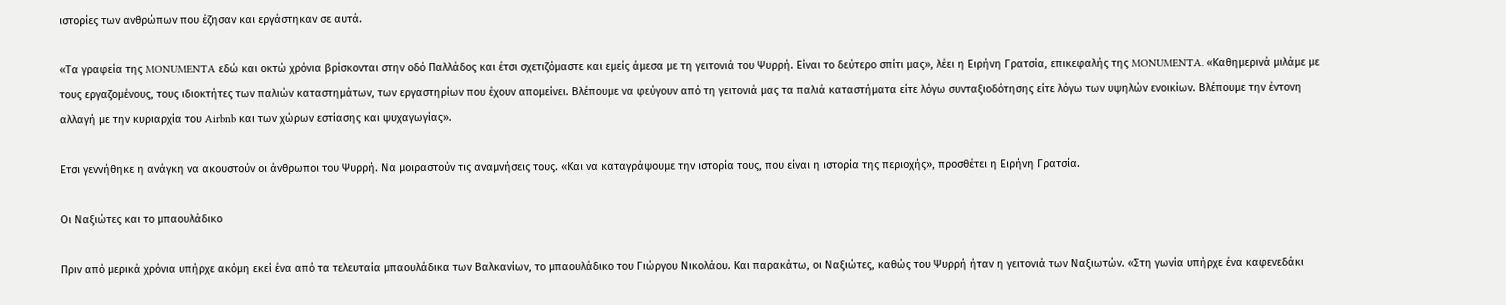ιστορίες των ανθρώπων που έζησαν και εργάστηκαν σε αυτά.

«Τα γραφεία της MONUMENTA εδώ και οκτώ χρόνια βρίσκονται στην οδό Παλλάδος και έτσι σχετιζόμαστε και εμείς άμεσα με τη γειτονιά του Ψυρρή. Είναι το δεύτερο σπίτι μας», λέει η Ειρήνη Γρατσία, επικεφαλής της MONUMENTA. «Καθημερινά μιλάμε με τους εργαζομένους, τους ιδιοκτήτες των παλιών καταστημάτων, των εργαστηρίων που έχουν απομείνει. Βλέπουμε να φεύγουν από τη γειτονιά μας τα παλιά καταστήματα είτε λόγω συνταξιοδότησης είτε λόγω των υψηλών ενοικίων. Βλέπουμε την έντονη αλλαγή με την κυριαρχία του Airbnb και των χώρων εστίασης και ψυχαγωγίας».

Ετσι γεννήθηκε η ανάγκη να ακουστούν οι άνθρωποι του Ψυρρή. Να μοιραστούν τις αναμνήσεις τους. «Και να καταγράψουμε την ιστορία τους, που είναι η ιστορία της περιοχής», προσθέτει η Ειρήνη Γρατσία.

Οι Ναξιώτες και το μπαουλάδικο

Πριν από μερικά χρόνια υπήρχε ακόμη εκεί ένα από τα τελευταία μπαουλάδικα των Βαλκανίων, το μπαουλάδικο του Γιώργου Νικολάου. Και παρακάτω, οι Ναξιώτες, καθώς του Ψυρρή ήταν η γειτονιά των Ναξιωτών. «Στη γωνία υπήρχε ένα καφενεδάκι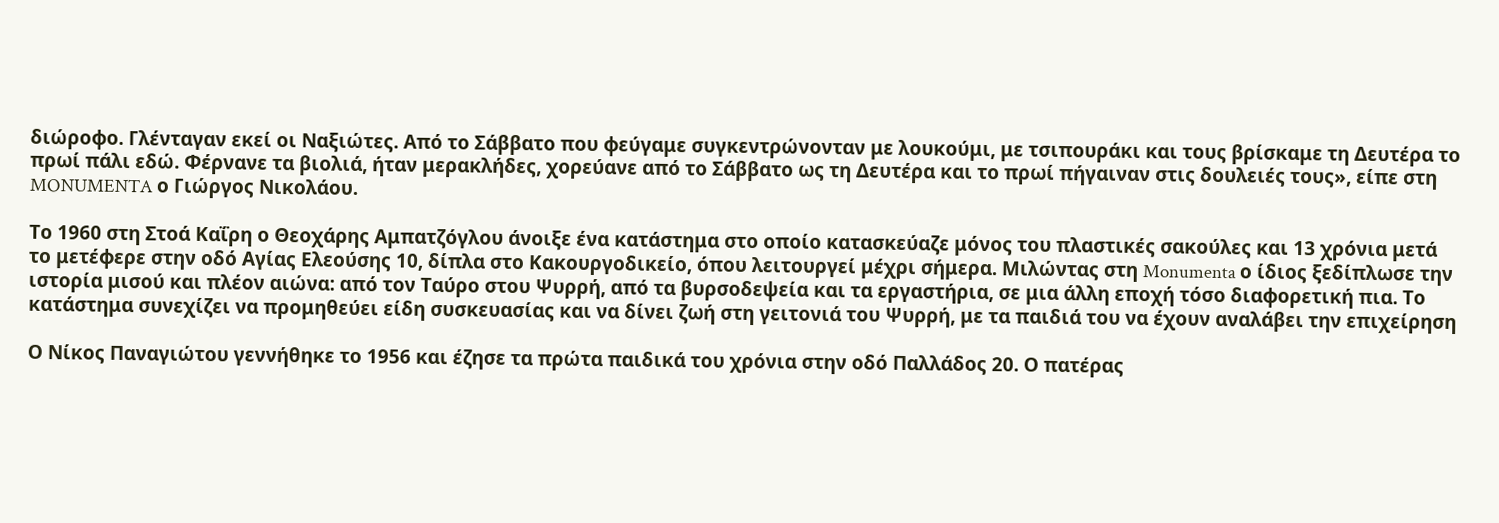διώροφο. Γλένταγαν εκεί οι Ναξιώτες. Από το Σάββατο που φεύγαμε συγκεντρώνονταν με λουκούμι, με τσιπουράκι και τους βρίσκαμε τη Δευτέρα το πρωί πάλι εδώ. Φέρνανε τα βιολιά, ήταν μερακλήδες, χορεύανε από το Σάββατο ως τη Δευτέρα και το πρωί πήγαιναν στις δουλειές τους», είπε στη MONUMENTA ο Γιώργος Νικολάου.

Το 1960 στη Στοά Καΐρη ο Θεοχάρης Αμπατζόγλου άνοιξε ένα κατάστημα στο οποίο κατασκεύαζε μόνος του πλαστικές σακούλες και 13 χρόνια μετά το μετέφερε στην οδό Αγίας Ελεούσης 10, δίπλα στο Κακουργοδικείο, όπου λειτουργεί μέχρι σήμερα. Μιλώντας στη Monumenta ο ίδιος ξεδίπλωσε την ιστορία μισού και πλέον αιώνα: από τον Ταύρο στου Ψυρρή, από τα βυρσοδεψεία και τα εργαστήρια, σε μια άλλη εποχή τόσο διαφορετική πια. Το κατάστημα συνεχίζει να προμηθεύει είδη συσκευασίας και να δίνει ζωή στη γειτονιά του Ψυρρή, με τα παιδιά του να έχουν αναλάβει την επιχείρηση

Ο Νίκος Παναγιώτου γεννήθηκε το 1956 και έζησε τα πρώτα παιδικά του χρόνια στην οδό Παλλάδος 20. Ο πατέρας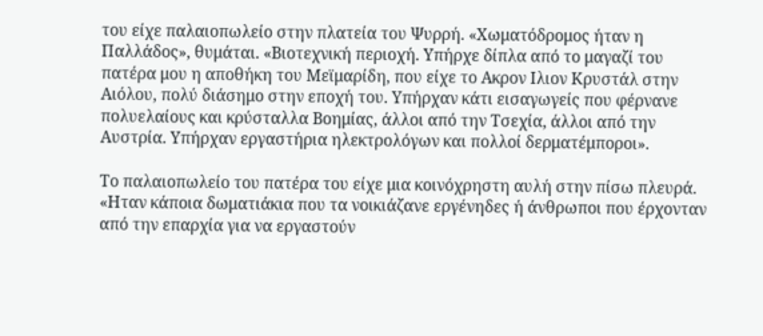του είχε παλαιοπωλείο στην πλατεία του Ψυρρή. «Χωματόδρομος ήταν η Παλλάδος», θυμάται. «Βιοτεχνική περιοχή. Υπήρχε δίπλα από το μαγαζί του πατέρα μου η αποθήκη του Μεϊμαρίδη, που είχε το Ακρον Ιλιον Κρυστάλ στην Αιόλου, πολύ διάσημο στην εποχή του. Υπήρχαν κάτι εισαγωγείς που φέρνανε πολυελαίους και κρύσταλλα Βοημίας, άλλοι από την Τσεχία, άλλοι από την Αυστρία. Υπήρχαν εργαστήρια ηλεκτρολόγων και πολλοί δερματέμποροι».

Το παλαιοπωλείο του πατέρα του είχε μια κοινόχρηστη αυλή στην πίσω πλευρά. «Ηταν κάποια δωματιάκια που τα νοικιάζανε εργένηδες ή άνθρωποι που έρχονταν από την επαρχία για να εργαστούν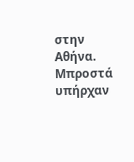στην Αθήνα. Μπροστά υπήρχαν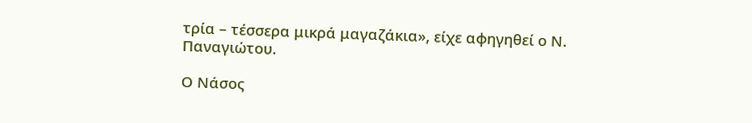τρία – τέσσερα μικρά μαγαζάκια», είχε αφηγηθεί ο Ν. Παναγιώτου.

Ο Νάσος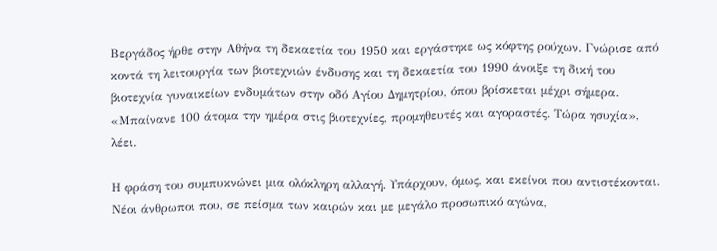Βεργάδος ήρθε στην Αθήνα τη δεκαετία του 1950 και εργάστηκε ως κόφτης ρούχων. Γνώρισε από κοντά τη λειτουργία των βιοτεχνιών ένδυσης και τη δεκαετία του 1990 άνοιξε τη δική του βιοτεχνία γυναικείων ενδυμάτων στην οδό Αγίου Δημητρίου, όπου βρίσκεται μέχρι σήμερα. «Μπαίνανε 100 άτομα την ημέρα στις βιοτεχνίες, προμηθευτές και αγοραστές. Τώρα ησυχία», λέει.

Η φράση του συμπυκνώνει μια ολόκληρη αλλαγή. Υπάρχουν, όμως, και εκείνοι που αντιστέκονται. Νέοι άνθρωποι που, σε πείσμα των καιρών και με μεγάλο προσωπικό αγώνα,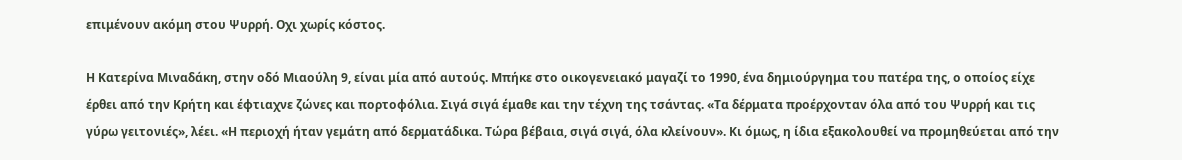επιμένουν ακόμη στου Ψυρρή. Οχι χωρίς κόστος.

Η Κατερίνα Μιναδάκη, στην οδό Μιαούλη 9, είναι μία από αυτούς. Μπήκε στο οικογενειακό μαγαζί το 1990, ένα δημιούργημα του πατέρα της, ο οποίος είχε έρθει από την Κρήτη και έφτιαχνε ζώνες και πορτοφόλια. Σιγά σιγά έμαθε και την τέχνη της τσάντας. «Τα δέρματα προέρχονταν όλα από του Ψυρρή και τις γύρω γειτονιές», λέει. «Η περιοχή ήταν γεμάτη από δερματάδικα. Τώρα βέβαια, σιγά σιγά, όλα κλείνουν». Κι όμως, η ίδια εξακολουθεί να προμηθεύεται από την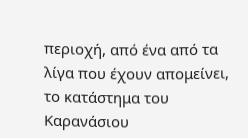περιοχή, από ένα από τα λίγα που έχουν απομείνει, το κατάστημα του Καρανάσιου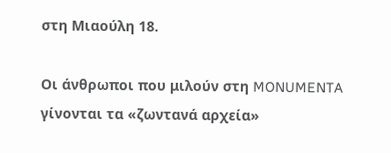στη Μιαούλη 18.

Οι άνθρωποι που μιλούν στη MONUMENTA γίνονται τα «ζωντανά αρχεία»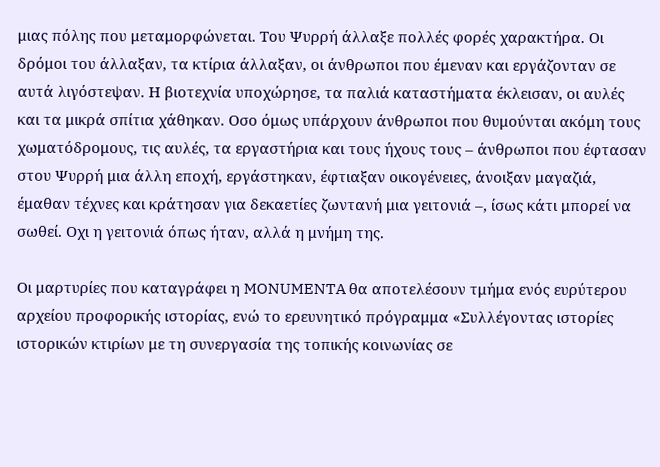μιας πόλης που μεταμορφώνεται. Του Ψυρρή άλλαξε πολλές φορές χαρακτήρα. Οι δρόμοι του άλλαξαν, τα κτίρια άλλαξαν, οι άνθρωποι που έμεναν και εργάζονταν σε αυτά λιγόστεψαν. Η βιοτεχνία υποχώρησε, τα παλιά καταστήματα έκλεισαν, οι αυλές και τα μικρά σπίτια χάθηκαν. Οσο όμως υπάρχουν άνθρωποι που θυμούνται ακόμη τους χωματόδρομους, τις αυλές, τα εργαστήρια και τους ήχους τους – άνθρωποι που έφτασαν στου Ψυρρή μια άλλη εποχή, εργάστηκαν, έφτιαξαν οικογένειες, άνοιξαν μαγαζιά, έμαθαν τέχνες και κράτησαν για δεκαετίες ζωντανή μια γειτονιά –, ίσως κάτι μπορεί να σωθεί. Οχι η γειτονιά όπως ήταν, αλλά η μνήμη της.

Οι μαρτυρίες που καταγράφει η MONUMENTA θα αποτελέσουν τμήμα ενός ευρύτερου αρχείου προφορικής ιστορίας, ενώ το ερευνητικό πρόγραμμα «Συλλέγοντας ιστορίες ιστορικών κτιρίων με τη συνεργασία της τοπικής κοινωνίας σε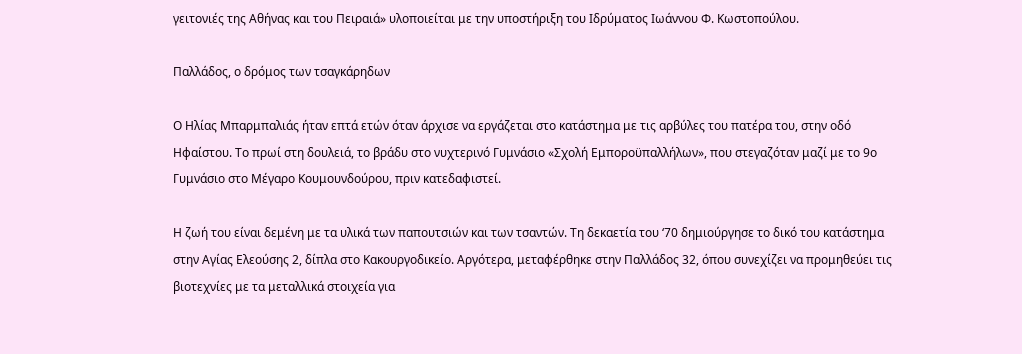γειτονιές της Αθήνας και του Πειραιά» υλοποιείται με την υποστήριξη του Ιδρύματος Ιωάννου Φ. Κωστοπούλου.

Παλλάδος, ο δρόμος των τσαγκάρηδων

Ο Ηλίας Μπαρμπαλιάς ήταν επτά ετών όταν άρχισε να εργάζεται στο κατάστημα με τις αρβύλες του πατέρα του, στην οδό Ηφαίστου. Το πρωί στη δουλειά, το βράδυ στο νυχτερινό Γυμνάσιο «Σχολή Εμποροϋπαλλήλων», που στεγαζόταν μαζί με το 9ο Γυμνάσιο στο Μέγαρο Κουμουνδούρου, πριν κατεδαφιστεί.

Η ζωή του είναι δεμένη με τα υλικά των παπουτσιών και των τσαντών. Τη δεκαετία του ‘70 δημιούργησε το δικό του κατάστημα στην Αγίας Ελεούσης 2, δίπλα στο Κακουργοδικείο. Αργότερα, μεταφέρθηκε στην Παλλάδος 32, όπου συνεχίζει να προμηθεύει τις βιοτεχνίες με τα μεταλλικά στοιχεία για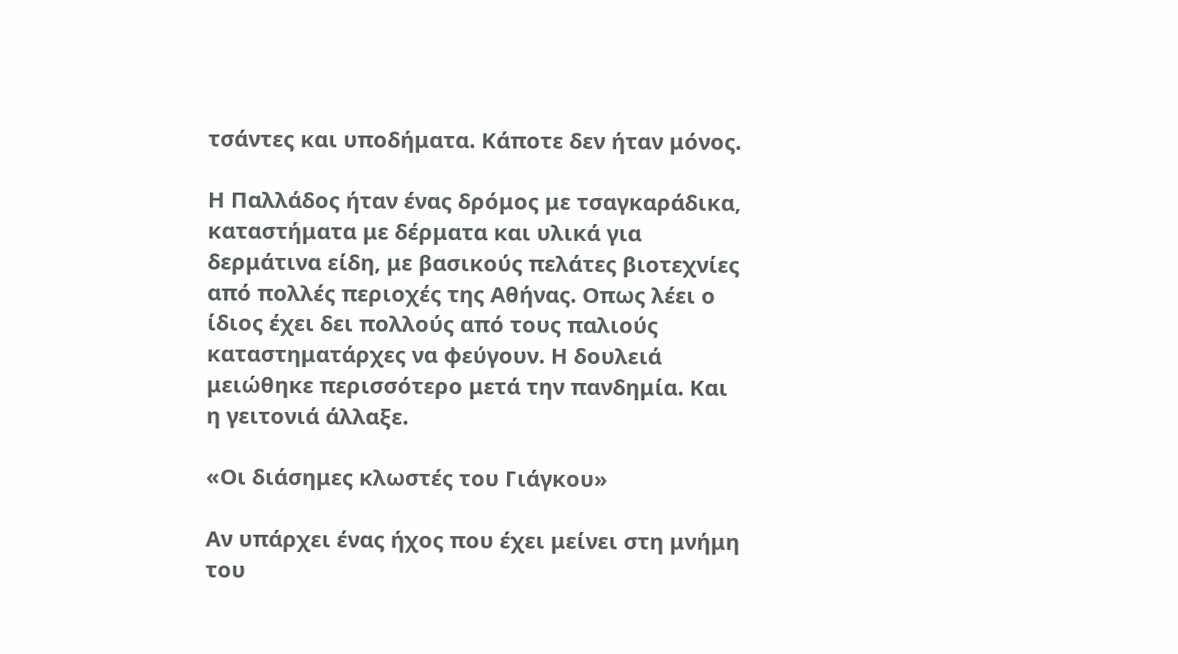τσάντες και υποδήματα. Κάποτε δεν ήταν μόνος.

Η Παλλάδος ήταν ένας δρόμος με τσαγκαράδικα, καταστήματα με δέρματα και υλικά για δερμάτινα είδη, με βασικούς πελάτες βιοτεχνίες από πολλές περιοχές της Αθήνας. Οπως λέει ο ίδιος έχει δει πολλούς από τους παλιούς καταστηματάρχες να φεύγουν. Η δουλειά μειώθηκε περισσότερο μετά την πανδημία. Και η γειτονιά άλλαξε.

«Οι διάσημες κλωστές του Γιάγκου»

Αν υπάρχει ένας ήχος που έχει μείνει στη μνήμη του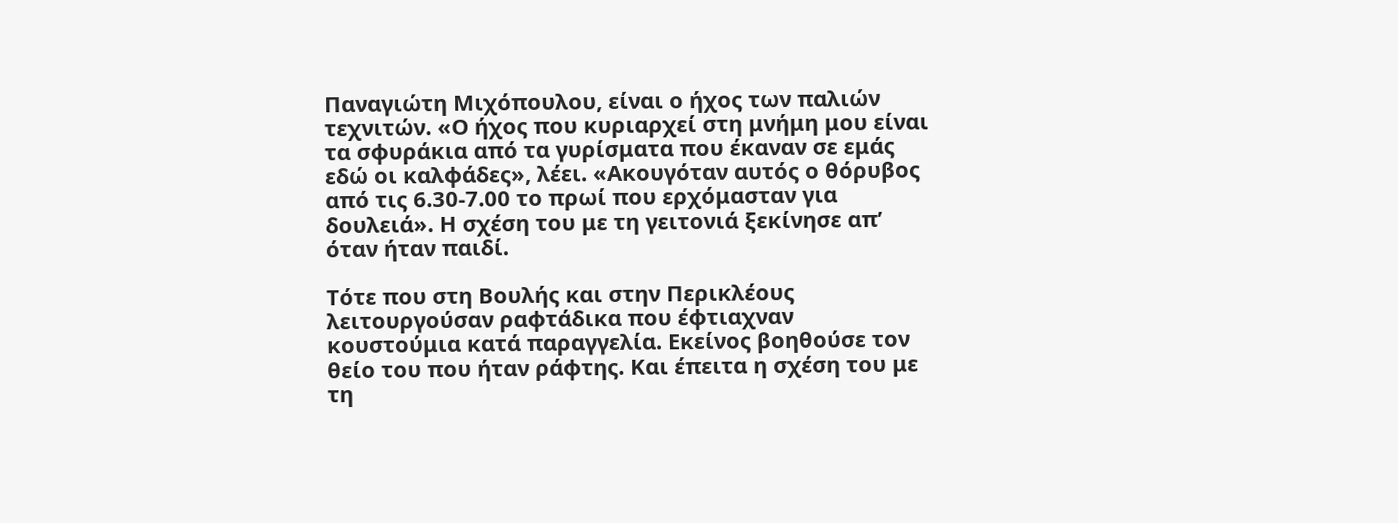Παναγιώτη Μιχόπουλου, είναι ο ήχος των παλιών τεχνιτών. «Ο ήχος που κυριαρχεί στη μνήμη μου είναι τα σφυράκια από τα γυρίσματα που έκαναν σε εμάς εδώ οι καλφάδες», λέει. «Ακουγόταν αυτός ο θόρυβος από τις 6.30-7.00 το πρωί που ερχόμασταν για δουλειά». Η σχέση του με τη γειτονιά ξεκίνησε απ’ όταν ήταν παιδί.

Τότε που στη Βουλής και στην Περικλέους λειτουργούσαν ραφτάδικα που έφτιαχναν κουστούμια κατά παραγγελία. Εκείνος βοηθούσε τον θείο του που ήταν ράφτης. Και έπειτα η σχέση του με τη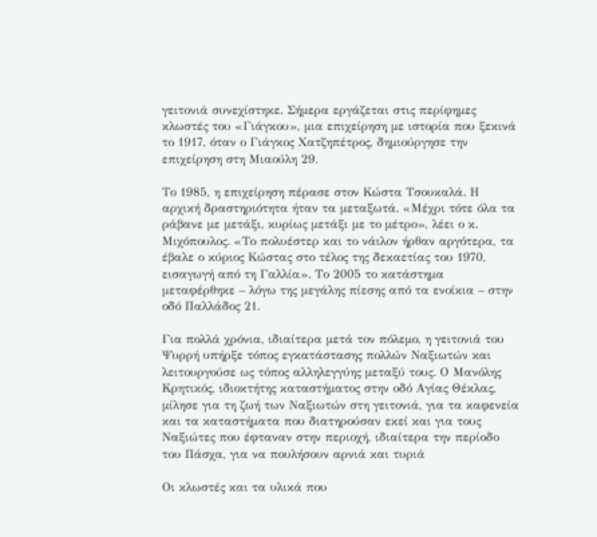γειτονιά συνεχίστηκε. Σήμερα εργάζεται στις περίφημες κλωστές του «Γιάγκου», μια επιχείρηση με ιστορία που ξεκινά το 1917, όταν ο Γιάγκος Χατζηπέτρος, δημιούργησε την επιχείρηση στη Μιαούλη 29.

Το 1985, η επιχείρηση πέρασε στον Κώστα Τσουκαλά. Η αρχική δραστηριότητα ήταν τα μεταξωτά. «Μέχρι τότε όλα τα ράβανε με μετάξι, κυρίως μετάξι με το μέτρο», λέει ο κ. Μιχόπουλος. «Το πολυέστερ και το νάιλον ήρθαν αργότερα, τα έβαλε ο κύριος Κώστας στο τέλος της δεκαετίας του 1970, εισαγωγή από τη Γαλλία». Το 2005 το κατάστημα μεταφέρθηκε – λόγω της μεγάλης πίεσης από τα ενοίκια – στην οδό Παλλάδος 21.

Για πολλά χρόνια, ιδιαίτερα μετά τον πόλεμο, η γειτονιά του Ψυρρή υπήρξε τόπος εγκατάστασης πολλών Ναξιωτών και λειτουργούσε ως τόπος αλληλεγγύης μεταξύ τους. Ο Μανόλης Κρητικός, ιδιοκτήτης καταστήματος στην οδό Αγίας Θέκλας, μίλησε για τη ζωή των Ναξιωτών στη γειτονιά, για τα καφενεία και τα καταστήματα που διατηρούσαν εκεί και για τους Ναξιώτες που έφταναν στην περιοχή, ιδιαίτερα την περίοδο του Πάσχα, για να πουλήσουν αρνιά και τυριά

Οι κλωστές και τα υλικά που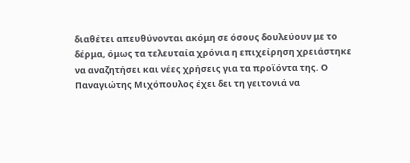διαθέτει απευθύνονται ακόμη σε όσους δουλεύουν με το δέρμα, όμως τα τελευταία χρόνια η επιχείρηση χρειάστηκε να αναζητήσει και νέες χρήσεις για τα προϊόντα της. Ο Παναγιώτης Μιχόπουλος έχει δει τη γειτονιά να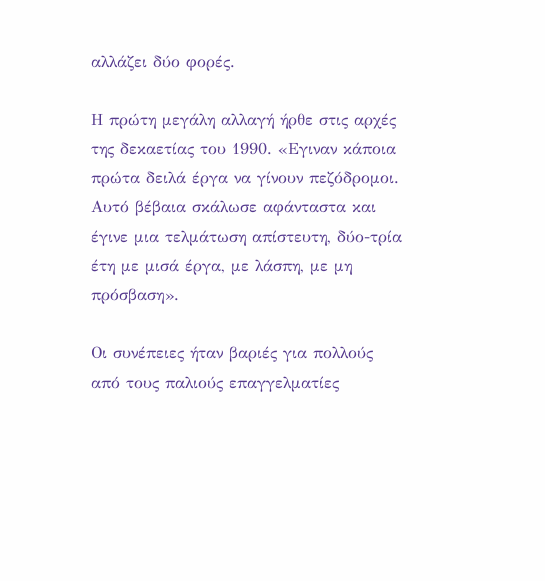αλλάζει δύο φορές.

Η πρώτη μεγάλη αλλαγή ήρθε στις αρχές της δεκαετίας του 1990. «Εγιναν κάποια πρώτα δειλά έργα να γίνουν πεζόδρομοι. Αυτό βέβαια σκάλωσε αφάνταστα και έγινε μια τελμάτωση απίστευτη, δύο-τρία έτη με μισά έργα, με λάσπη, με μη πρόσβαση».

Οι συνέπειες ήταν βαριές για πολλούς από τους παλιούς επαγγελματίες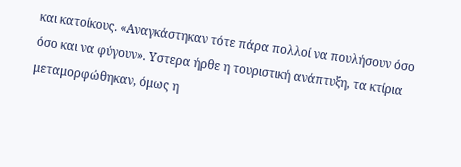και κατοίκους. «Αναγκάστηκαν τότε πάρα πολλοί να πουλήσουν όσο όσο και να φύγουν». Υστερα ήρθε η τουριστική ανάπτυξη, τα κτίρια μεταμορφώθηκαν, όμως η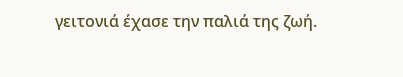γειτονιά έχασε την παλιά της ζωή.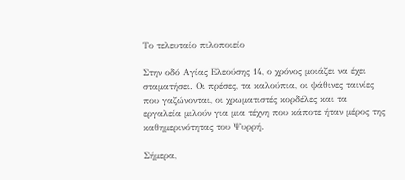Το τελευταίο πιλοποιείο

Στην οδό Αγίας Ελεούσης 14, ο χρόνος μοιάζει να έχει σταματήσει. Οι πρέσες, τα καλούπια, οι ψάθινες ταινίες που γαζώνονται, οι χρωματιστές κορδέλες και τα εργαλεία μιλούν για μια τέχνη που κάποτε ήταν μέρος της καθημερινότητας του Ψυρρή.

Σήμερα,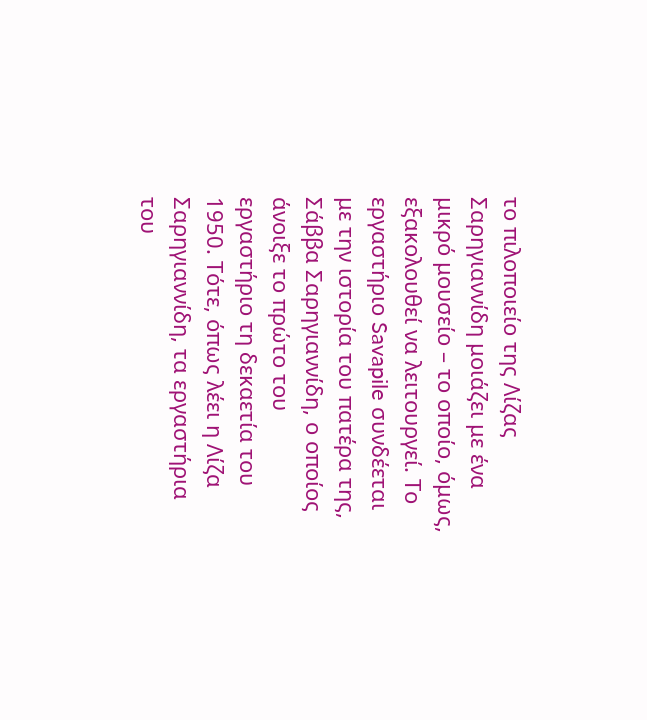το πιλοποιείο της Λίζας Σαρηγιαννίδη μοιάζει με ένα μικρό μουσείο – το οποίο, όμως, εξακολουθεί να λειτουργεί. Το εργαστήριο Savapile συνδέεται με την ιστορία του πατέρα της, Σάββα Σαρηγιαννίδη, ο οποίος άνοιξε το πρώτο του εργαστήριο τη δεκαετία του 1950. Τότε, όπως λέει η Λίζα Σαρηγιαννίδη, τα εργαστήρια του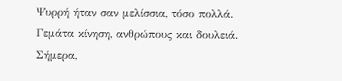Ψυρρή ήταν σαν μελίσσια, τόσο πολλά. Γεμάτα κίνηση, ανθρώπους και δουλειά. Σήμερα,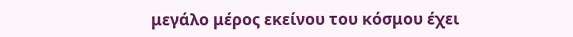μεγάλο μέρος εκείνου του κόσμου έχει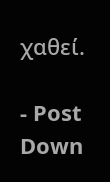χαθεί.

- Post Down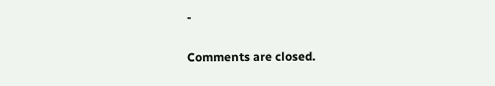-

Comments are closed.